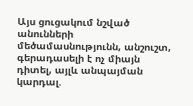Այս ցուցակում նշված անունների մեծամասնությունն, անշուշտ, գերադասելի է ոչ միայն դիտել, այլև անպայման կարդալ.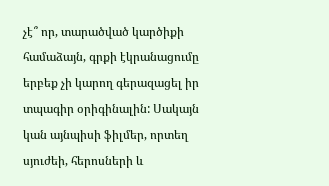չէ՞ որ, տարածված կարծիքի համաձայն, գրքի էկրանացումը երբեք չի կարող գերազացել իր տպագիր օրիգինալին: Սակայն կան այնպիսի ֆիլմեր, որտեղ սյուժեի, հերոսների և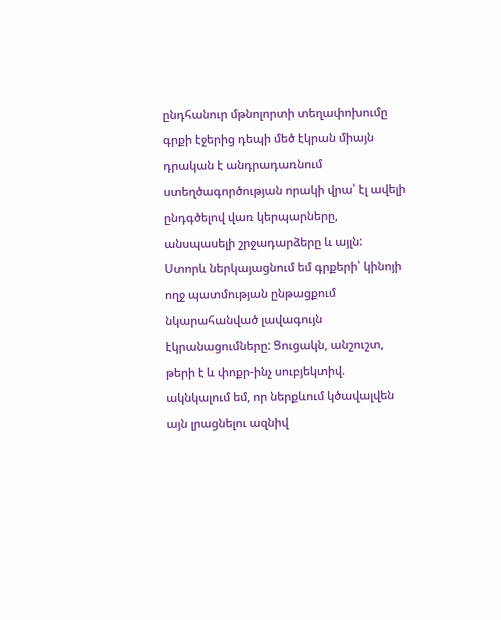ընդհանուր մթնոլորտի տեղափոխումը գրքի էջերից դեպի մեծ էկրան միայն դրական է անդրադառնում ստեղծագործության որակի վրա՝ էլ ավելի ընդգծելով վառ կերպարները, անսպասելի շրջադարձերը և այլն: Ստորև ներկայացնում եմ գրքերի՝ կինոյի ողջ պատմության ընթացքում նկարահանված լավագույն էկրանացումները: Ցուցակն, անշուշտ, թերի է և փոքր-ինչ սուբյեկտիվ. ակնկալում եմ, որ ներքևում կծավալվեն այն լրացնելու ազնիվ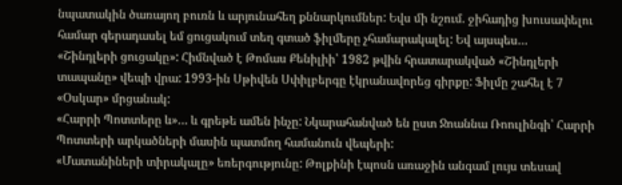նպատակին ծառայող բուռն և արյունահեղ քննարկումներ: Եվս մի նշում. ջիհադից խուսափելու համար գերադասել եմ ցուցակում տեղ գտած ֆիլմերը չհամարակալել: Եվ այսպես…
«Շինդլերի ցուցակը»: Հիմնված է Թոմաս Քենիլիի՝ 1982 թվին հրատարակված «Շինդլերի տապանը» վեպի վրա: 1993-ին Սթիվեն Սփիլբերգը էկրանավորեց գիրքը: Ֆիլմը շահել է 7 «Օսկար» մրցանակ:
«Հարրի Պոտտերը և»… և գրեթե ամեն ինչը: Նկարահանված են ըստ Ջոաննա Ռոուլինգի՝ Հարրի Պոտտերի արկածների մասին պատմող համանուն վեպերի:
«Մատանիների տիրակալը» եռերգությունը: Թոլքինի էպոսն առաջին անգամ լույս տեսավ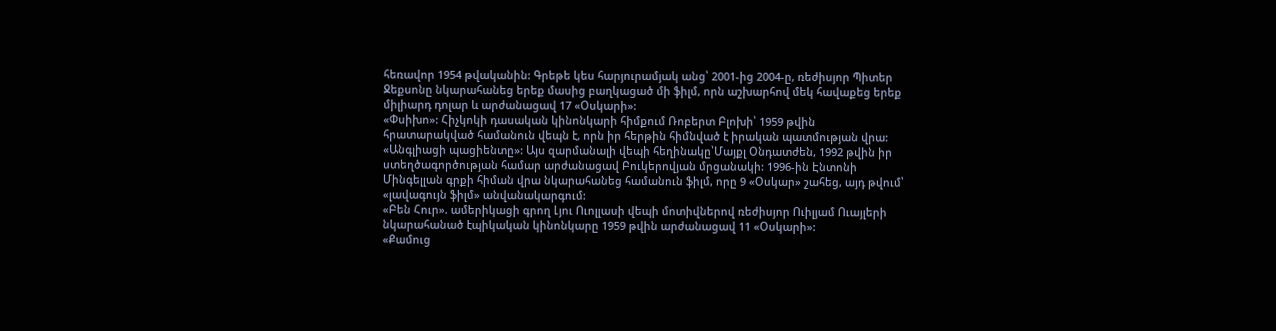հեռավոր 1954 թվականին: Գրեթե կես հարյուրամյակ անց՝ 2001-ից 2004-ը, ռեժիսյոր Պիտեր Ջեքսոնը նկարահանեց երեք մասից բաղկացած մի ֆիլմ, որն աշխարհով մեկ հավաքեց երեք միլիարդ դոլար և արժանացավ 17 «Օսկարի»:
«Փսիխո»: Հիչկոկի դասական կինոնկարի հիմքում Ռոբերտ Բլոխի՝ 1959 թվին հրատարակված համանուն վեպն է, որն իր հերթին հիմնված է իրական պատմության վրա:
«Անգլիացի պացիենտը»: Այս զարմանալի վեպի հեղինակը՝Մայքլ Օնդատժեն, 1992 թվին իր ստեղծագործության համար արժանացավ Բուկերովյան մրցանակի: 1996-ին Էնտոնի Մինգելլան գրքի հիման վրա նկարահանեց համանուն ֆիլմ, որը 9 «Օսկար» շահեց, այդ թվում՝ «լավագույն ֆիլմ» անվանակարգում:
«Բեն Հուր». ամերիկացի գրող Լյու Ուոլլասի վեպի մոտիվներով ռեժիսյոր Ուիլյամ Ուայլերի նկարահանած էպիկական կինոնկարը 1959 թվին արժանացավ 11 «Օսկարի»:
«Քամուց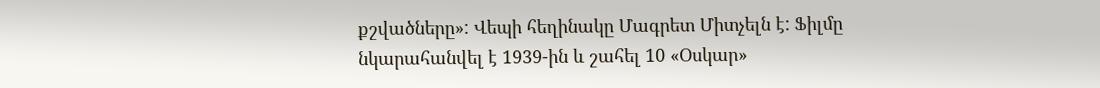քշվածները»: Վեպի հեղինակը Մագրետ Միտչելն է: Ֆիլմը նկարահանվել է 1939-ին և շահել 10 «Օսկար»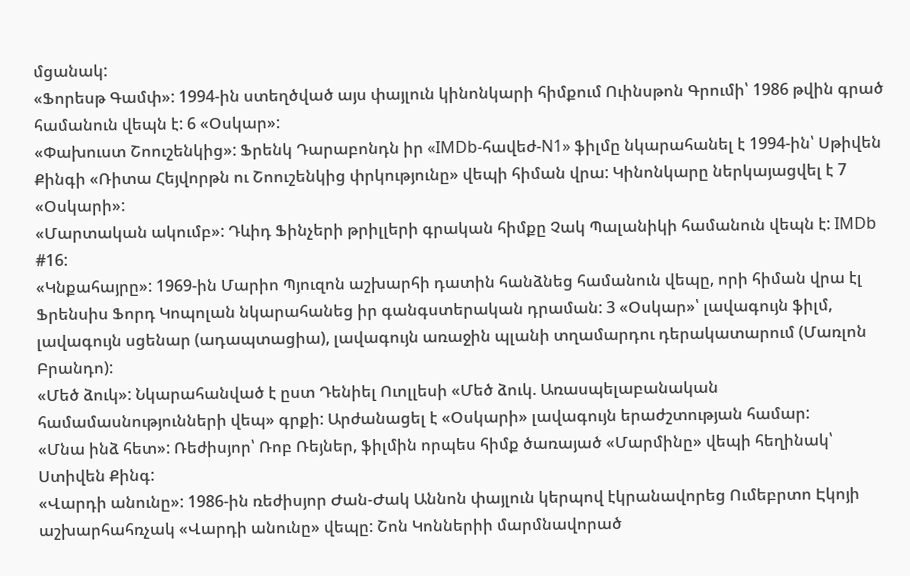մցանակ:
«Ֆորեսթ Գամփ»: 1994-ին ստեղծված այս փայլուն կինոնկարի հիմքում Ուինսթոն Գրումի՝ 1986 թվին գրած համանուն վեպն է: 6 «Օսկար»:
«Փախուստ Շոուշենկից»: Ֆրենկ Դարաբոնդն իր «IMDb-հավեժ-N1» ֆիլմը նկարահանել է 1994-ին՝ Սթիվեն Քինգի «Ռիտա Հեյվորթն ու Շոուշենկից փրկությունը» վեպի հիման վրա: Կինոնկարը ներկայացվել է 7 «Օսկարի»:
«Մարտական ակումբ»: Դևիդ Ֆինչերի թրիլլերի գրական հիմքը Չակ Պալանիկի համանուն վեպն է: IMDb #16:
«Կնքահայրը»: 1969-ին Մարիո Պյուզոն աշխարհի դատին հանձնեց համանուն վեպը, որի հիման վրա էլ Ֆրենսիս Ֆորդ Կոպոլան նկարահանեց իր գանգստերական դրաման: 3 «Օսկար»՝ լավագույն ֆիլմ, լավագույն սցենար (ադապտացիա), լավագույն առաջին պլանի տղամարդու դերակատարում (Մառլոն Բրանդո):
«Մեծ ձուկ»: Նկարահանված է ըստ Դենիել Ուոլլեսի «Մեծ ձուկ. Առասպելաբանական համամասնությունների վեպ» գրքի: Արժանացել է «Օսկարի» լավագույն երաժշտության համար:
«Մնա ինձ հետ»: Ռեժիսյոր՝ Ռոբ Ռեյներ, ֆիլմին որպես հիմք ծառայած «Մարմինը» վեպի հեղինակ՝ Ստիվեն Քինգ:
«Վարդի անունը»: 1986-ին ռեժիսյոր Ժան-Ժակ Աննոն փայլուն կերպով էկրանավորեց Ումեբրտո Էկոյի աշխարհահռչակ «Վարդի անունը» վեպը: Շոն Կոններիի մարմնավորած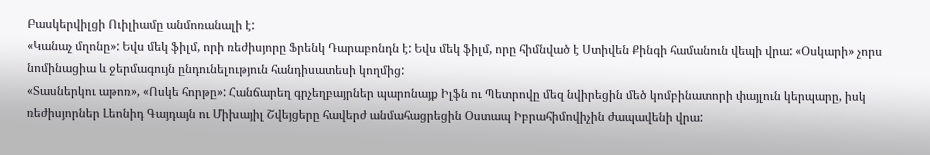Բասկերվիլցի Ուիլիամը անմոռանալի է:
«Կանաչ մղոնը»: Եվս մեկ ֆիլմ, որի ռեժիսյորը Ֆրենկ Դարաբոնդն է: Եվս մեկ ֆիլմ, որը հիմնված է Ստիվեն Քինգի համանուն վեպի վրա: «Օսկարի» չորս նոմինացիա և ջերմագույն ընդունելություն հանդիսատեսի կողմից:
«Տասներկու աթոռ», «Ոսկե հորթը»: Հանճարեղ գրչեղբայրներ պարոնայք Իլֆն ու Պետրովը մեզ նվիրեցին մեծ կոմբինատորի փայլուն կերպարը, իսկ ռեժիսյորներ Լեոնիդ Գայդայն ու Միխայիլ Շվեյցերը հավերժ անմահացրեցին Օստապ Իբրահիմովիչին ժապավենի վրա: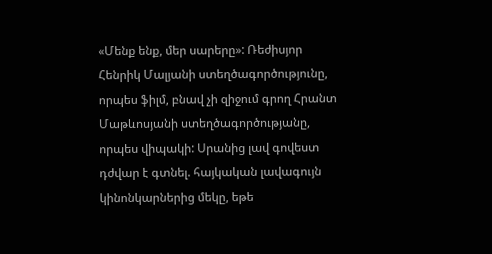«Մենք ենք, մեր սարերը»: Ռեժիսյոր Հենրիկ Մալյանի ստեղծագործությունը, որպես ֆիլմ, բնավ չի զիջում գրող Հրանտ Մաթևոսյանի ստեղծագործությանը, որպես վիպակի: Սրանից լավ գովեստ դժվար է գտնել. հայկական լավագույն կինոնկարներից մեկը, եթե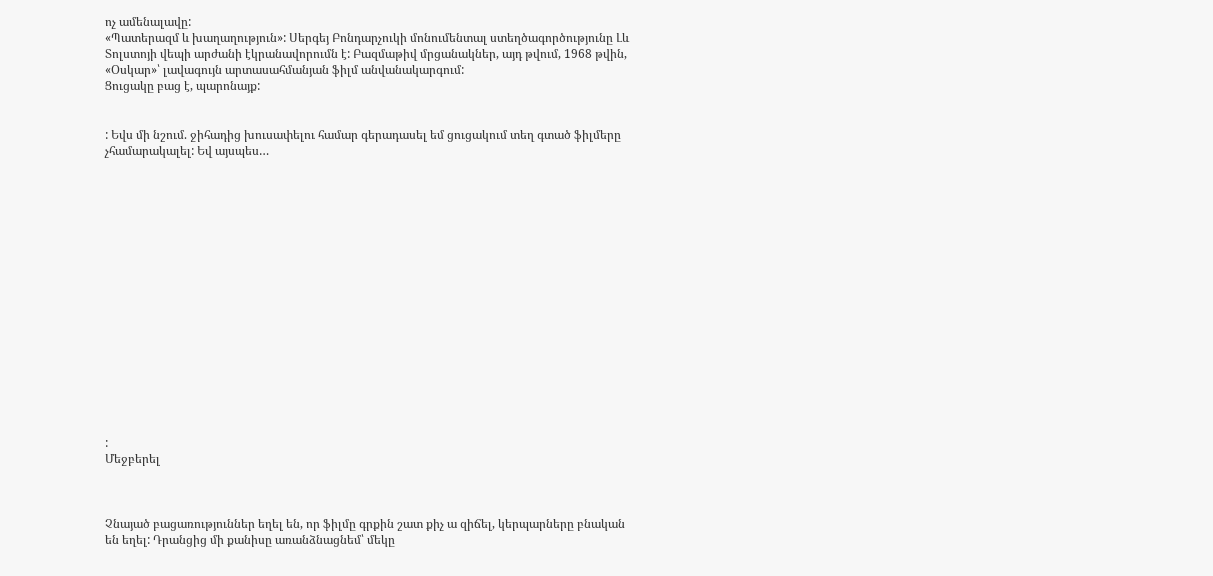ոչ ամենալավը:
«Պատերազմ և խաղաղություն»: Սերգեյ Բոնդարչուկի մոնումենտալ ստեղծագործությունը Լև Տոլստոյի վեպի արժանի էկրանավորումն է: Բազմաթիվ մրցանակներ, այդ թվում, 1968 թվին, «Օսկար»՝ լավագույն արտասահմանյան ֆիլմ անվանակարգում:
Ցուցակը բաց է, պարոնայք:


: Եվս մի նշում. ջիհադից խուսափելու համար գերադասել եմ ցուցակում տեղ գտած ֆիլմերը չհամարակալել: Եվ այսպես…

















:
Մեջբերել



Չնայած բացառություններ եղել են, որ ֆիլմը գրքին շատ քիչ ա զիճել, կերպարները բնական են եղել: Դրանցից մի քանիսը առանձնացնեմ՝ մեկը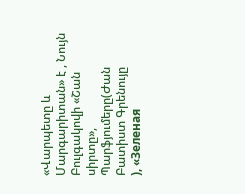«Վարպետը և Մարգարիտան» է , Նույն Բուլգակովի «Շան սիրտը», Պարֆյումերը(Ժան Բատիստ Գրենույը
), «Зеленая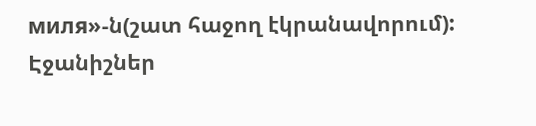миля»-ն(շատ հաջող էկրանավորում):
Էջանիշներ